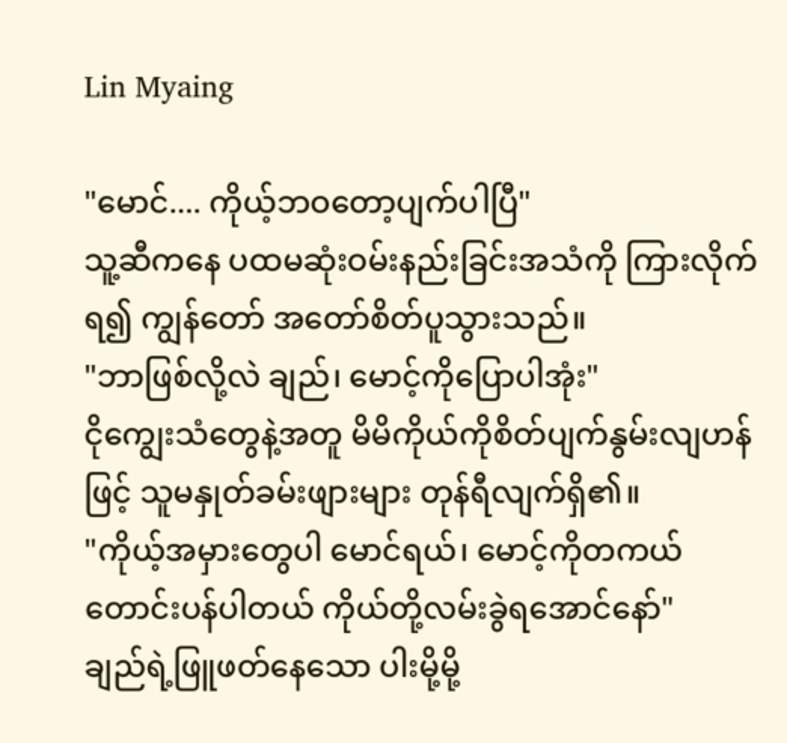Lin Myaing

"မောင်.... ကိုယ့်ဘဝတော့ပျက်ပါပြီ"
သူ့ဆီကနေ ပထမဆုံးဝမ်းနည်းခြင်းအသံကို ကြားလိုက်ရ၍ ကျွန်တော် အတော်စိတ်ပူသွားသည်။
"ဘာဖြစ်လို့လဲ ချည်၊ မောင့်ကိုပြောပါအုံး"
ငိုကျွေးသံတွေနဲ့အတူ မိမိကိုယ်ကိုစိတ်ပျက်နွမ်းလျဟန်ဖြင့် သူမနှုတ်ခမ်းဖျားများ တုန်ရီလျက်ရှိ၏။
"ကိုယ့်အမှားတွေပါ မောင်ရယ်၊ မောင့်ကိုတကယ် တောင်းပန်ပါတယ် ကိုယ်တို့လမ်းခွဲရအောင်နော်"
ချည်ရဲ့ဖြူဖတ်နေသော ပါးမို့မို့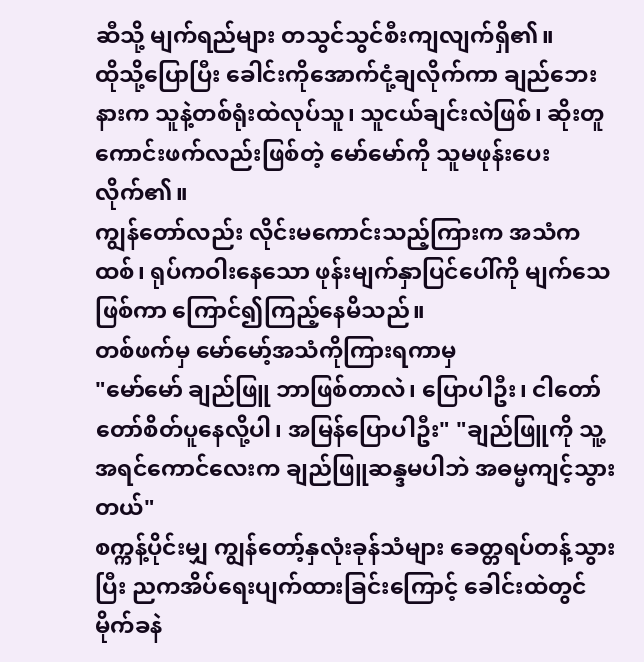ဆီသို့ မျက်ရည်များ တသွင်သွင်စီးကျလျက်ရှိ၏။
ထိုသို့ပြောပြီး ခေါင်းကိုအောက်ငုံ့ချလိုက်ကာ ချည်ဘေးနားက သူနဲ့တစ်ရုံးထဲလုပ်သူ၊ သူငယ်ချင်းလဲဖြစ်၊ ဆိုးတူကောင်းဖက်လည်းဖြစ်တဲ့ မော်မော်ကို သူမဖုန်းပေးလိုက်၏။
ကျွန်တော်လည်း လိုင်းမကောင်းသည့်ကြားက အသံကထစ်၊ ရုပ်ကဝါးနေသော ဖုန်းမျက်နှာပြင်ပေါ်ကို မျက်သေဖြစ်ကာ ကြောင်၍ကြည့်နေမိသည်။
တစ်ဖက်မှ မော်မော့်အသံကိုကြားရကာမှ
"မော်မော် ချည်ဖြူ ဘာဖြစ်တာလဲ၊ ပြောပါဦး၊ ငါတော်တော်စိတ်ပူနေလို့ပါ၊ အမြန်ပြောပါဦး" "ချည်ဖြူကို သူ့အရင်ကောင်လေးက ချည်ဖြူဆန္ဒမပါဘဲ အဓမ္မကျင့်သွားတယ်"
စက္ကန့်ပိုင်းမျှ ကျွန်တော့်နှလုံးခုန်သံများ ခေတ္တရပ်တန့်သွားပြီး ညကအိပ်ရေးပျက်ထားခြင်းကြောင့် ခေါင်းထဲတွင် မိုက်ခနဲ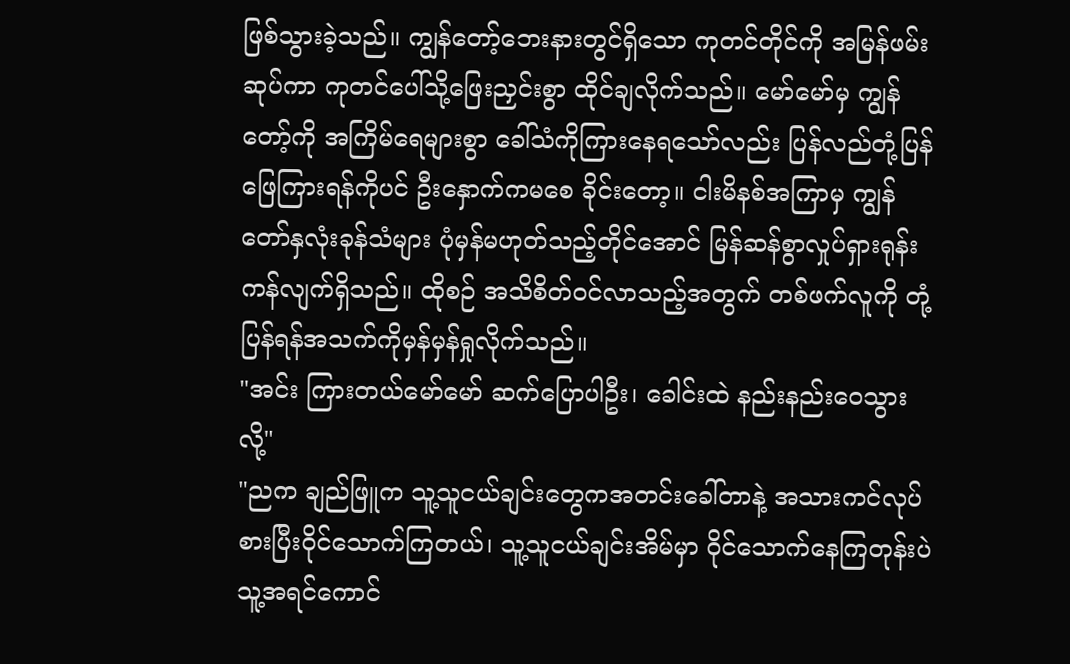ဖြစ်သွားခဲ့သည်။ ကျွန်တော့်ဘေးနားတွင်ရှိသော ကုတင်တိုင်ကို အမြန်ဖမ်းဆုပ်ကာ ကုတင်ပေါ်သို့ဖြေးညှင်းစွာ ထိုင်ချလိုက်သည်။ မော်မော်မှ ကျွန်တော့်ကို အကြိမ်ရေများစွာ ခေါ်သံကိုကြားနေရသော်လည်း ပြန်လည်တုံ့ပြန်ဖြေကြားရန်ကိုပင် ဦးနှောက်ကမစေ ခိုင်းတော့။ ငါးမိနစ်အကြာမှ ကျွန်တော်နှလုံးခုန်သံများ ပုံမှန်မဟုတ်သည့်တိုင်အောင် မြန်ဆန်စွာလှုပ်ရှားရုန်းကန်လျက်ရှိသည်။ ထိုစဉ် အသိစိတ်ဝင်လာသည့်အတွက် တစ်ဖက်လူကို တုံ့ပြန်ရန်အသက်ကိုမှန်မှန်ရှုလိုက်သည်။
"အင်း ကြားတယ်မော်မော် ဆက်ပြောပါဦး၊ ခေါင်းထဲ နည်းနည်းဝေသွားလို့"
"ညက ချည်ဖြူက သူ့သူငယ်ချင်းတွေကအတင်းခေါ်တာနဲ့ အသားကင်လုပ်စားပြီးဝိုင်သောက်ကြတယ်၊ သူ့သူငယ်ချင်းအိမ်မှာ ဝိုင်သောက်နေကြတုန်းပဲ သူ့အရင်ကောင်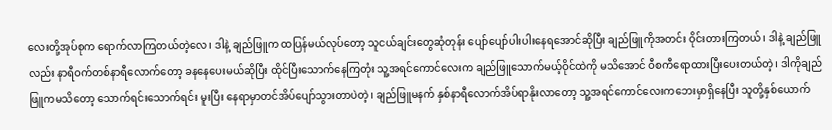လေးတို့အုပ်စုက ရောက်လာကြတယ်တဲ့လေ၊ ဒါနဲ့ ချည်ဖြူက ထပြန်မယ်လုပ်တော့ သူငယ်ချင်းတွေဆုံတုန်း ပျော်ပျော်ပါးပါးနေရအောင်ဆိုပြီး ချည်ဖြူကိုအတင်း ဝိုင်းတားကြတယ်၊ ဒါနဲ့ ချည်ဖြူလည်း နာရီဝက်တစ်နာရီလောက်တော့ ခနနေပေးမယ်ဆိုပြီး ထိုင်ပြီးသောက်နေကြတုံး သူ့အရင်ကောင်လေးက ချည်ဖြူသောက်မယ့်ဝိုင်ထဲကို မသိအောင် ဝီစကီရောထားပြီးပေးတယ်တဲ့၊ ဒါကိုချည်ဖြူကမသိတော့ သောက်ရင်းသောက်ရင်း မူးပြီး နေရာမှာတင်အိပ်ပျော်သွားတာပဲတဲ့၊ ချည်ဖြူမနက် နှစ်နာရီလောက်အိပ်ရာနိုးလာတော့ သူ့အရင်ကောင်လေးကဘေးမှာရှိနေပြီး သူတို့နှစ်ယောက်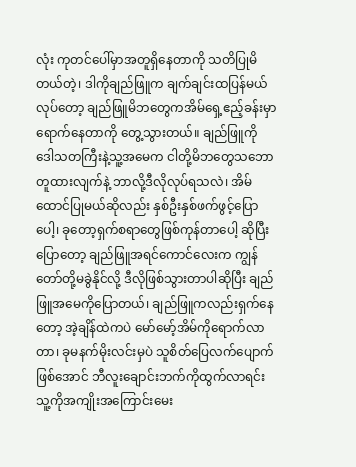လုံး ကုတင်ပေါ်မှာအတူရှိနေတာကို သတိပြုမိတယ်တဲ့၊ ဒါကိုချည်ဖြူက ချက်ချင်းထပြန်မယ်လုပ်တော့ ချည်ဖြူမိဘတွေကအိမ်ရှေ့ဧည့်ခန်းမှာ ရောက်နေတာကို တွေ့သွားတယ်။ ချည်ဖြူကို ဒေါသတကြီးနဲ့သူ့အမေက ငါတို့မိဘတွေသဘောတူထားလျက်နဲ့ ဘာလို့ဒီလိုလုပ်ရသလဲ၊ အိမ်ထောင်ပြုမယ်ဆိုလည်း နှစ်ဦးနှစ်ဖက်ဖွင့်ပြောပေါ့၊ ခုတော့ရှက်စရာတွေဖြစ်ကုန်တာပေါ့ ဆိုပြီးပြောတော့ ချည်ဖြူအရင်ကောင်လေးက ကျွန်တော်တို့မခွဲနိုင်လို့ ဒီလိုဖြစ်သွားတာပါဆိုပြီး ချည်ဖြူအမေကိုပြောတယ်၊ ချည်ဖြူကလည်းရှက်နေတော့ အဲ့ချိန်ထဲကပဲ မော်မော့်အိမ်ကိုရောက်လာတာ၊ ခုမနက်မိုးလင်းမှပဲ သူစိတ်ပြေလက်ပျောက်ဖြစ်အောင် ဘီလူးချောင်းဘက်ကိုထွက်လာရင်း သူ့ကိုအကျိုးအကြောင်းမေး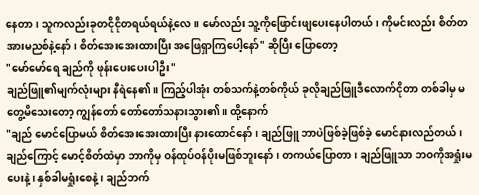နေတာ၊ သူကလည်းခုတငိုငိုတရယ်ရယ်နဲ့လေ ။ မော်လည်း သူ့ကိုဖြောင်းဖျပေးနေပါတယ်၊ ကိုမင်းလည်း စိတ်တအားမညစ်နဲ့နော်၊ စိတ်အေးအေးထားပြီး အဖြေရှာကြပေါ့နော်" ဆိုပြီး ပြောတော့
"မော်မော်ရေ ချည်ကို ဖုန်းပေးပေးပါဦး"
ချည်ဖြူ၏မျက်လုံးများ နီရဲနေ၏။ ကြည့်ပါအုံး တစ်သက်နဲ့တစ်ကိုယ် ခုလိုချည်ဖြူဒီလောက်ငိုတာ တစ်ခါမှ မတွေ့မိသေးတော့ ကျွန်တော် တော်တော်သနားသွား၏။ ထို့နောက်
"ချည် မောင်ပြောမယ် စိတ်အေးအေးထားပြီး နားထောင်နော်၊ ချည်ဖြူ ဘာပဲဖြစ်ခဲ့ဖြစ်ခဲ့ မောင်နားလည်တယ်၊ ချည်ကြောင့် မောင့်စိတ်ထဲမှာ ဘာကိုမှ ဝန်ထုပ်ဝန်ပိုးမဖြစ်ဘူးနော်၊ တကယ်ပြောတာ၊ ချည်ဖြူသာ ဘဝကိုအရှုံးမပေးနဲ့၊ နှစ်ခါမရှုံးစေနဲ့ ၊ ချည်ဘက်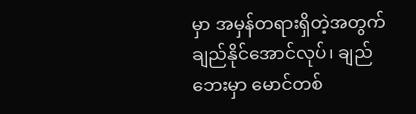မှာ အမှန်တရားရှိတဲ့အတွက် ချည်နိုင်အောင်လုပ်၊ ချည်ဘေးမှာ မောင်တစ်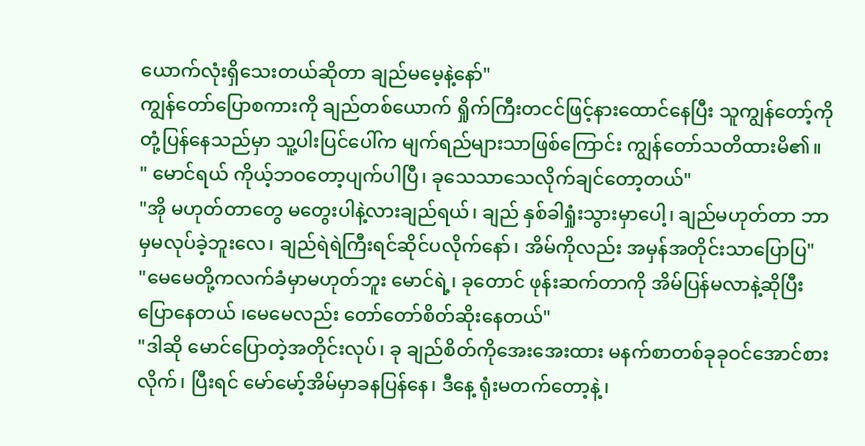ယောက်လုံးရှိသေးတယ်ဆိုတာ ချည်မမေ့နဲ့နော်"
ကျွန်တော်ပြောစကားကို ချည်တစ်ယောက် ရှိုက်ကြီးတငင်ဖြင့်နားထောင်နေပြီး သူကျွန်တော့်ကို တုံ့ပြန်နေသည်မှာ သူ့ပါးပြင်ပေါ်က မျက်ရည်များသာဖြစ်ကြောင်း ကျွန်တော်သတိထားမိ၏။
" မောင်ရယ် ကိုယ့်ဘဝတော့ပျက်ပါပြီ၊ ခုသေသာသေလိုက်ချင်တော့တယ်"
"အို မဟုတ်တာတွေ မတွေးပါနဲ့လားချည်ရယ်၊ ချည် နှစ်ခါရှုံးသွားမှာပေါ့၊ ချည်မဟုတ်တာ ဘာမှမလုပ်ခဲ့ဘူးလေ၊ ချည်ရဲရဲကြီးရင်ဆိုင်ပလိုက်နော်၊ အိမ်ကိုလည်း အမှန်အတိုင်းသာပြောပြ"
"မေမေတို့ကလက်ခံမှာမဟုတ်ဘူး မောင်ရဲ့၊ ခုတောင် ဖုန်းဆက်တာကို အိမ်ပြန်မလာနဲ့ဆိုပြီး ပြောနေတယ် ၊မေမေလည်း တော်တော်စိတ်ဆိုးနေတယ်"
"ဒါဆို မောင်ပြောတဲ့အတိုင်းလုပ်၊ ခု ချည်စိတ်ကိုအေးအေးထား မနက်စာတစ်ခုခုဝင်အောင်စားလိုက်၊ ပြီးရင် မော်မော့်အိမ်မှာခနပြန်နေ၊ ဒီနေ့ ရုံးမတက်တော့နဲ့၊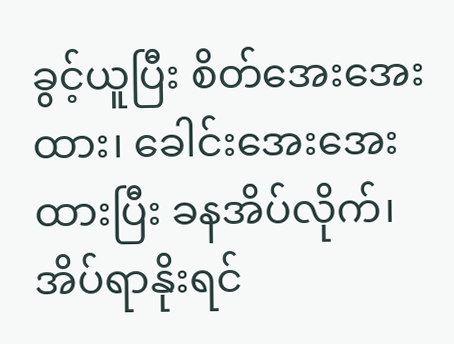ခွင့်ယူပြီး စိတ်အေးအေးထား၊ ခေါင်းအေးအေးထားပြီး ခနအိပ်လိုက်၊ အိပ်ရာနိုးရင်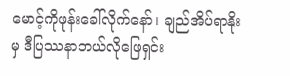မောင့်ကိုဖုန်းခေါ်လိုက်နော်၊ ချည်အိပ်ရာနိုးမှ ဒီပြဿနာဘယ်လိုဖြေရှင်း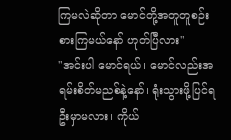ကြမလဲဆိုတာ မောင်တို့အတူတူစဉ်းစားကြမယ်နော် ဟုတ်ပြီလား"
"အင်းပါ မောင်ရယ်၊ မောင်လည်းအရမ်းစိတ်မညစ်နဲ့နော်၊ ရုံးသွားဖို့ပြင်ရဦးမှာမလား၊ ကိုယ်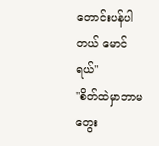တောင်းပန်ပါတယ် မောင်ရယ်"
"စိတ်ထဲမှာဘာမတွေး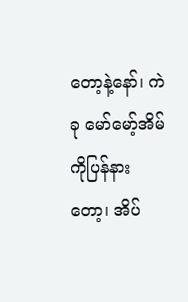တော့နဲ့နော်၊ ကဲ ခု မော်မော့်အိမ်ကိုပြန်နားတော့၊ အိပ်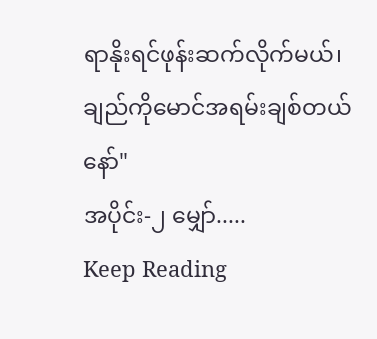ရာနိုးရင်ဖုန်းဆက်လိုက်မယ်၊ ချည်ကိုမောင်အရမ်းချစ်တယ်နော်"
အပိုင်း-၂ မျှော်.....
Keep Reading